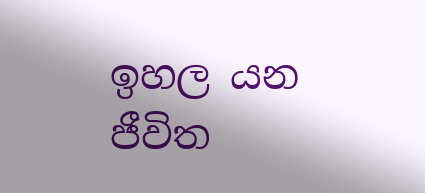ඉහල යන ජීවිත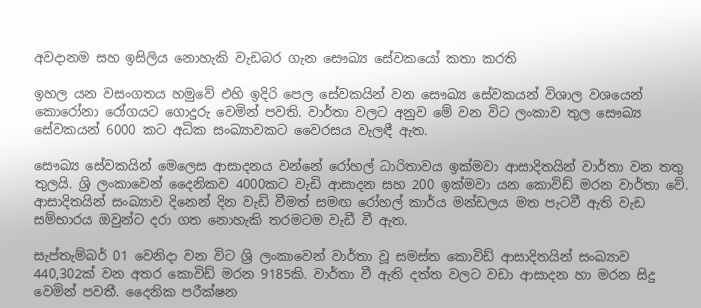අවදානම සහ ඉසිලිය නොහැකි වැඩබර ගැන සෞඛ්‍ය සේවකයෝ කතා කරති

ඉහල යන වසංගතය හමුවේ එහි ඉදිරි පෙල සේවකයින් වන සෞඛ්‍ය සේවකයන් විශාල වශයෙන් කොරෝනා රෝගයට ගොදුරු වෙමින් පවති. වාර්තා වලට අනුව මේ වන විට ලංකාව තුල සෞඛ්‍ය සේවකයන් 6000 කට අධික සංඛ්‍යාවකට වෛරසය වැලඳී ඇත.

සෞඛ්‍ය සේවකයින් මෙලෙස ආසාදනය වන්නේ රෝහල් ධාරිතාවය ඉක්මවා ආසාදිතයින් වාර්තා වන තතු තුලයි. ශ්‍රි ලංකාවෙන් දෛනිකව 4000කට වැඩි ආසාදන සහ 200 ඉක්මවා යන කොවිඩ් මරන වාර්තා වේ. ආසාදිතයින් සංඛ්‍යාව දිනෙන් දින වැඩි වීමත් සමඟ රෝහල් කාර්ය මන්ඩලය මත පැටවී ඇති වැඩ සම්භාරය ඔවුන්ට දරා ගත නොහැකි තරමටම වැඩී වී ඇත.

සැප්තැම්බර් 01 වෙනිදා වන විට ශ්‍රි ලංකාවෙන් වාර්තා වූ සමස්ත කොවිඩ් ආසාදිතයින් සංඛ්‍යාව 440,302ක් වන අතර කොවිඩ් මරන 9185කි. වාර්තා වී ඇති දත්ත වලට වඩා ආසාදන හා මරන සිදු වෙමින් පවතී. දෛනික පරීක්ෂන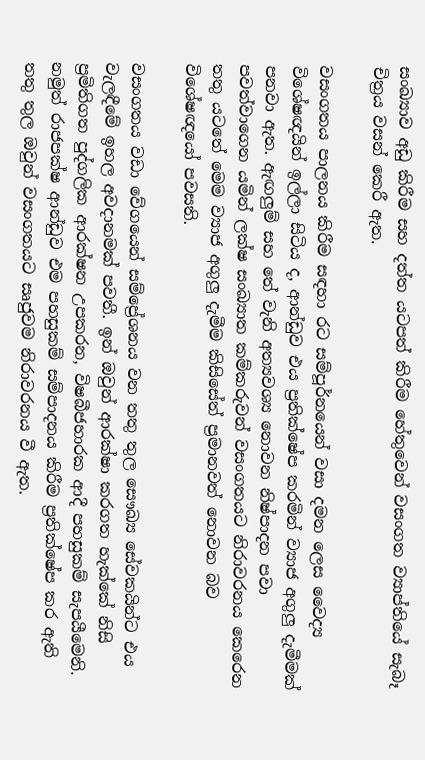සංඛ්‍යාව අඩු කිරීම සහ දත්ත යටපත් කිරීම හේතුවෙන් වසංගත ව්‍යාප්තියේ සැබෑ චිත්‍රය වසන් කෙරී ඇත.

වසංගතය පාලනය කිරීම සඳහා රට සම්පූර්නයෙන් වසා දමන ලෙස වෛද්‍ය විශේෂඥයින් ඉල්ලා සිටිය ද, ආන්ඩුව එය ප්‍රතික්ෂේප කරමින් ව්‍යාජ අගුලු දැමීමක් පනවා ඇත. ඇඟලුම් සහ තේ වැනි අත්‍යවශ්‍ය නොවන නිෂ්පාදන පවා පවත්වාගෙන යමින් ලක්ෂ සංඛ්‍යාත කම්කරුවන් වසංගතයට නිරාවරනය කෙරෙන තතු යටතේ මෙම ව්‍යාජ අගුලු දැමීම කිසිසේත් ප්‍රමානවත් නොවන බව විශේෂඥයෝ පවසති.

වසංගතය වඩා වේගයෙන් සම්ප්‍රේශනය වන තතු තුල සෞඛ්‍ය සේවකයින්ට එය වැලඳීමේ ඉහල අවදානමක් පවතී. ඉන් ඔවුන් ආරක්ෂා කරගත හැක්කේ නිසි ප්‍රමිතිගත පුද්ගලික ආරක්ෂන උපකරන, විෂබීජහාරක ආදී පහසුකම් සැපයීමෙනි. නමුත් රාජපක්ෂ ආන්ඩුව එම පහසුකම් සම්පාදනය කිරීම ප්‍රතික්ෂේප කර ඇති තතු තුල ඔවුන් වසංගතයට සෘජුවම නිරාවරනය වී ඇත.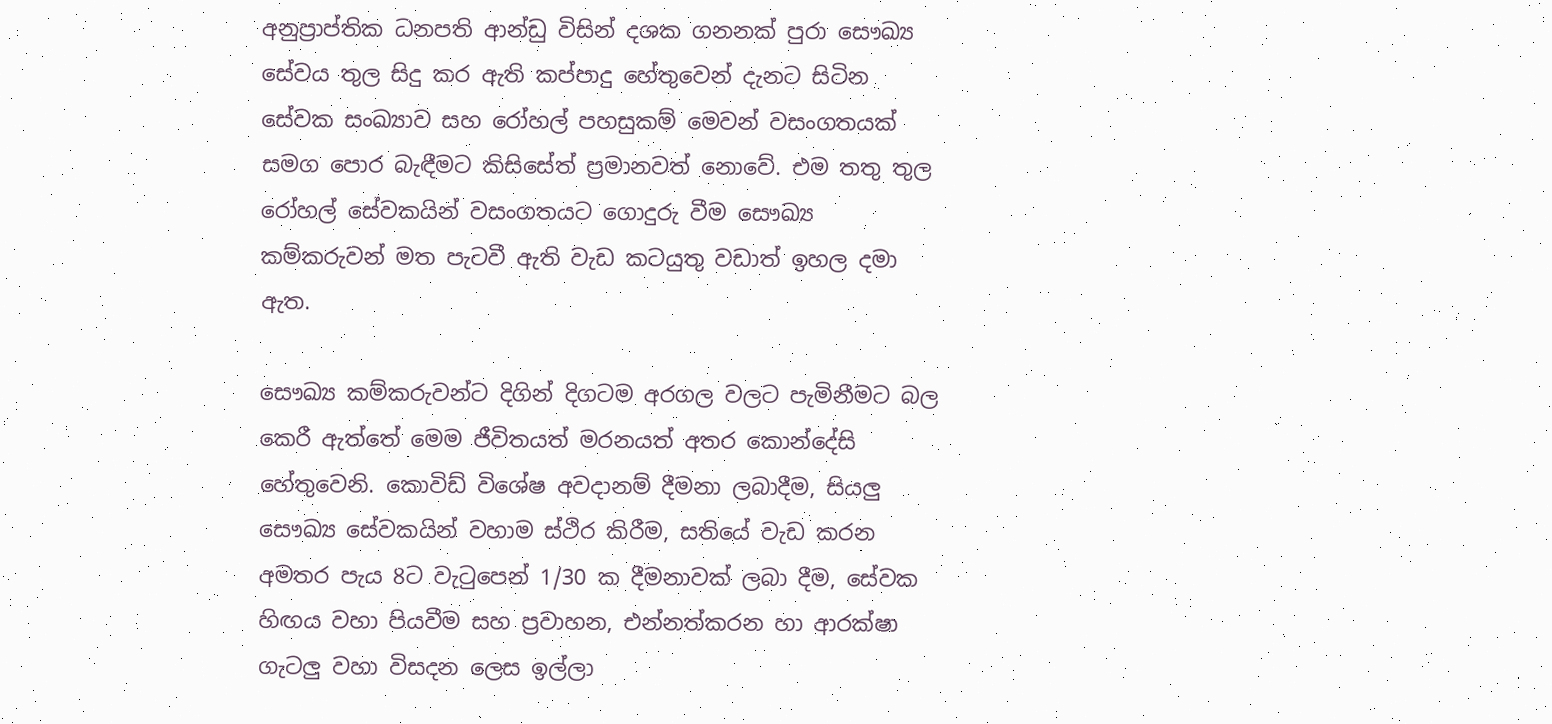අනුප්‍රාප්තික ධනපති ආන්ඩු විසින් දශක ගනනක් පුරා සෞඛ්‍ය සේවය තුල සිදු කර ඇති කප්පාදු හේතුවෙන් දැනට සිටින සේවක සංඛ්‍යාව සහ රෝහල් පහසුකම් මෙවන් වසංගතයක් සමග පොර බැඳීමට කිසිසේත් ප්‍රමානවත් නොවේ. එම තතු තුල රෝහල් සේවකයින් වසංගතයට ගොදුරු වීම සෞඛ්‍ය කම්කරුවන් මත පැටවී ඇති වැඩ කටයුතු වඩාත් ඉහල දමා ඇත.

සෞඛ්‍ය කම්කරුවන්ට දිගින් දිගටම අරගල වලට පැමිනීමට බල කෙරී ඇත්තේ මෙම ජීවිතයත් මරනයත් අතර කොන්දේසි හේතුවෙනි. කොවිඩ් විශේෂ අවදානම් දීමනා ලබාදීම, සියලු සෞඛ්‍ය සේවකයින් වහාම ස්ථිර කිරීම, සතියේ වැඩ කරන අමතර පැය 8ට වැටුපෙන් 1/30 ක දීමනාවක් ලබා දීම, සේවක හිඟය වහා පියවීම සහ ප්‍රවාහන, එන්නත්කරන හා ආරක්ෂා ගැටලු වහා විසදන ලෙස ඉල්ලා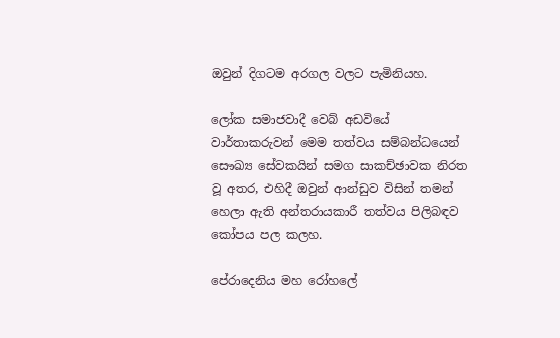ඔවුන් දිගටම අරගල වලට පැමිනියහ.

ලෝක සමාජවාදී වෙබ් අඩවියේ වාර්තාකරුවන් මෙම තත්වය සම්බන්ධයෙන් සෞඛ්‍ය සේවකයින් සමග සාකච්ඡාවක නිරත වූ අතර, එහිදී ඔවුන් ආන්ඩුව විසින් තමන් හෙලා ඇති අන්තරායකාරී තත්වය පිලිබඳව කෝපය පල කලහ.

පේරාදෙනිය මහ රෝහලේ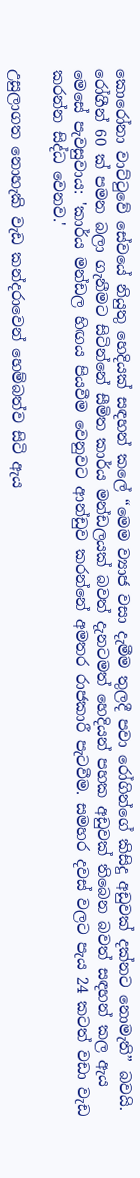කොරෝනා වාට්ටුවේ සේවයේ නියුතු හෙදියක් සඳහන් කලේ “මෙම ව්‍යාජ වසා දැමීම තුලදී පවා රෝගින්ගේ කිසිදු අඩුවක් දක්නට නොමැති” බවයි. රෝගීන් 60 ක් පමන බලා ගැනීමට සිටින්නේ සීමිත කාර්ය මන්ඩලයක් බවත් දැනටමත් හෙදියන් පහක අඩුවක් තිබෙන බවත් සඳහන් කල ඇය මෙසේ පැවසුවාය: 'කාර්ය මන්ඩල හිඟය පියවීම වෙනුවට ආන්ඩුව කරන්නේ අමතර රාජකාරී පැටවීම. සමහර දවස් වලට පැය 24 කටත් වඩා වැඩ කරන්න සිද්ධ වෙනව.'

උසුලාගත නොහැකි වැඩ කන්දරාවෙන් හෙම්බත්ව සිටි ඇය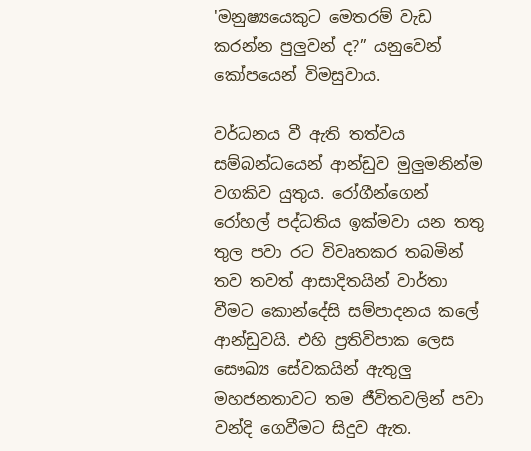'මනුෂ්‍යයෙකුට මෙතරම් වැඩ කරන්න පුලුවන් ද?” යනුවෙන් කෝපයෙන් විමසුවාය.

වර්ධනය වී ඇති තත්වය සම්බන්ධයෙන් ආන්ඩුව මුලුමනින්ම වගකිව යුතුය. රෝගීන්ගෙන් රෝහල් පද්ධතිය ඉක්මවා යන තතු තුල පවා රට විවෘතකර තබමින් තව තවත් ආසාදිතයින් වාර්තා වීමට කොන්දේසි සම්පාදනය කලේ ආන්ඩුවයි. එහි ප්‍රතිවිපාක ලෙස සෞඛ්‍ය සේවකයින් ඇතුලු මහජනතාවට තම ජීවිතවලින් පවා වන්දි ගෙවීමට සිදුව ඇත.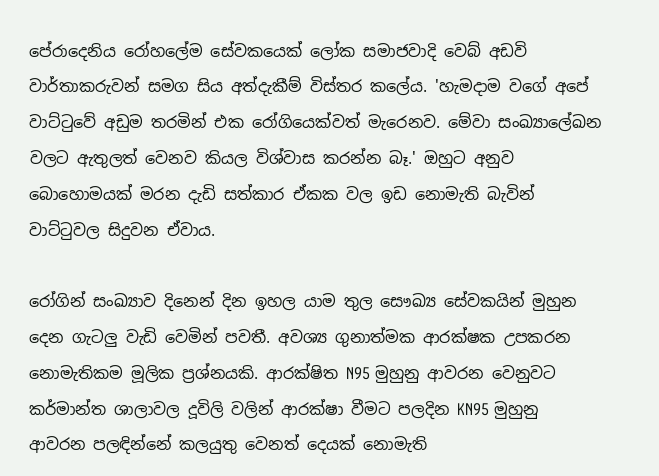පේරාදෙනිය රෝහලේම සේවකයෙක් ලෝක සමාජවාදි වෙබ් අඩවි වාර්තාකරුවන් සමග සිය අත්දැකීම් විස්තර කලේය. 'හැමදාම වගේ අපේ වාට්ටුවේ අඩුම තරමින් එක රෝගියෙක්වත් මැරෙනව. මේවා සංඛ්‍යාලේඛන වලට ඇතුලත් වෙනව කියල විශ්වාස කරන්න බෑ.' ඔහුට අනුව බොහොමයක් මරන දැඩි සත්කාර ඒකක වල ඉඩ නොමැති බැවින් වාට්ටුවල සිදුවන ඒවාය.

රෝගින් සංඛ්‍යාව දිනෙන් දින ඉහල යාම තුල සෞඛ්‍ය සේවකයින් මුහුන දෙන ගැටලු වැඩි වෙමින් පවතී. අවශ්‍ය ගුනාත්මක ආරක්ෂක උපකරන නොමැතිකම මූලික ප්‍රශ්නයකි. ආරක්ෂිත N95 මුහුනු ආවරන වෙනුවට කර්මාන්ත ශාලාවල දූවිලි වලින් ආරක්ෂා වීමට පලදින KN95 මුහුනු ආවරන පලඳින්නේ කලයුතු වෙනත් දෙයක් නොමැති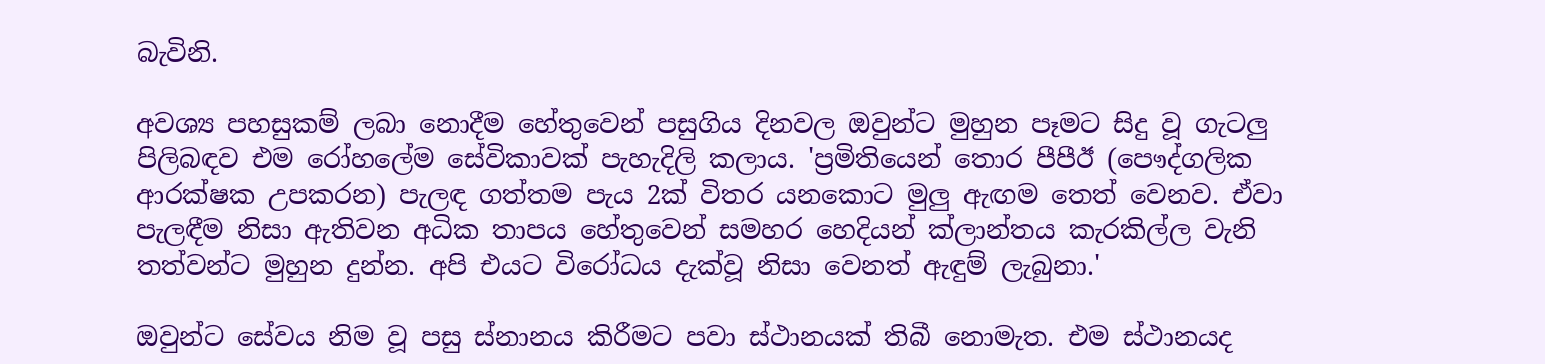බැවිනි.

අවශ්‍ය පහසුකම් ලබා නොදීම හේතුවෙන් පසුගිය දිනවල ඔවුන්ට මුහුන පෑමට සිදු වූ ගැටලු පිලිබඳව එම රෝහලේම සේවිකාවක් පැහැදිලි කලාය. 'ප්‍රමිතියෙන් තොර පීපීඊ (පෞද්ගලික ආරක්ෂක උපකරන) පැලඳ ගත්තම පැය 2ක් විතර යනකොට මුලු ඇඟම තෙත් වෙනව. ඒවා පැලඳීම නිසා ඇතිවන අධික තාපය හේතුවෙන් සමහර හෙදියන් ක්ලාන්තය කැරකිල්ල වැනි තත්වන්ට මුහුන දුන්න. අපි එයට විරෝධය දැක්වූ නිසා වෙනත් ඇඳුම් ලැබුනා.'

ඔවුන්ට සේවය නිම වූ පසු ස්නානය කිරීමට පවා ස්ථානයක් තිබී නොමැත. එම ස්ථානයද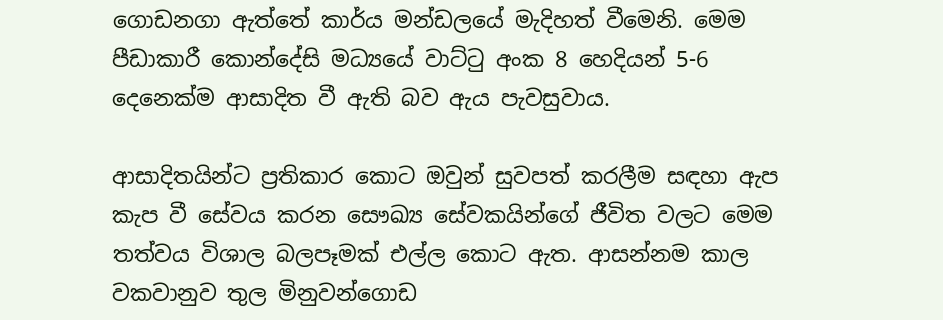ගොඩනගා ඇත්තේ කාර්ය මන්ඩලයේ මැදිහත් වීමෙනි. මෙම පීඩාකාරී කොන්දේසි මධ්‍යයේ වාට්ටු අංක 8 හෙදියන් 5-6 දෙනෙක්ම ආසාදිත වී ඇති බව ඇය පැවසුවාය.

ආසාදිතයින්ට ප්‍රතිකාර කොට ඔවුන් සුවපත් කරලීම සඳහා ඇප කැප වී සේවය කරන සෞඛ්‍ය සේවකයින්ගේ ජීවිත වලට මෙම තත්වය විශාල බලපෑමක් එල්ල කොට ඇත. ආසන්නම කාල වකවානුව තුල මිනුවන්ගොඩ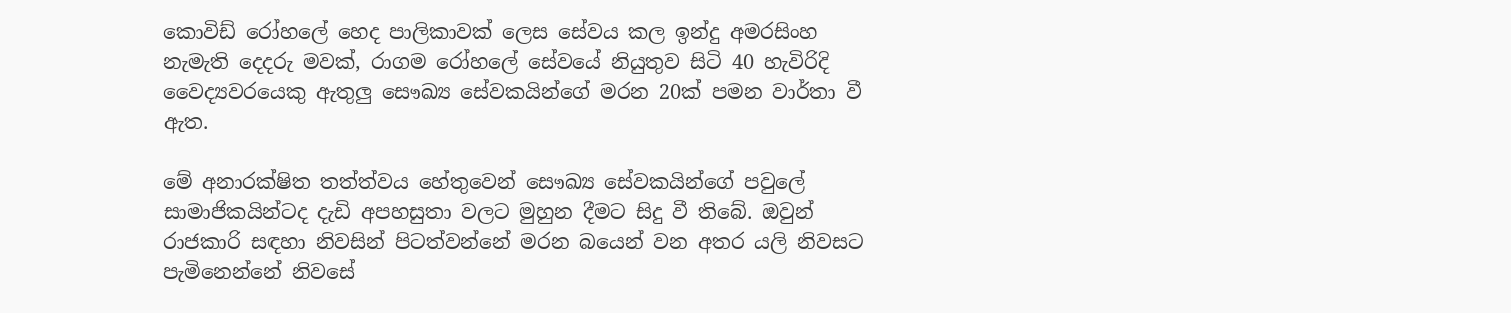කොවිඩ් රෝහලේ හෙද පාලිකාවක් ලෙස සේවය කල ඉන්දු අමරසිංහ නැමැති දෙදරු මවක්, රාගම රෝහලේ සේවයේ නියුතුව සිටි 40 හැවිරිදි වෛද්‍යවරයෙකු ඇතුලු සෞඛ්‍ය සේවකයින්ගේ මරන 20ක් පමන වාර්තා වී ඇත.

මේ අනාරක්ෂිත තත්ත්වය හේතුවෙන් සෞඛ්‍ය සේවකයින්ගේ පවුලේ සාමාජිකයින්ටද දැඩි අපහසුතා වලට මුහුන දීමට සිදු වී තිබේ. ඔවුන් රාජකාරි සඳහා නිවසින් පිටත්වන්නේ මරන බයෙන් වන අතර යලි නිවසට පැමිනෙන්නේ නිවසේ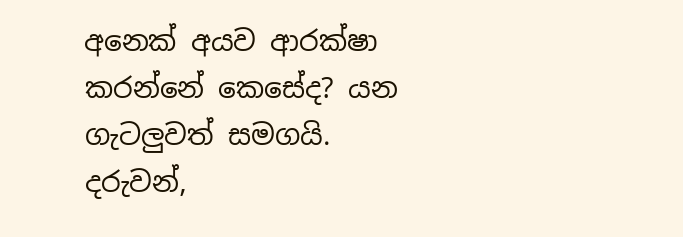අනෙක් අයව ආරක්ෂා කරන්නේ කෙසේද? යන ගැටලුවත් සමගයි. දරුවන්,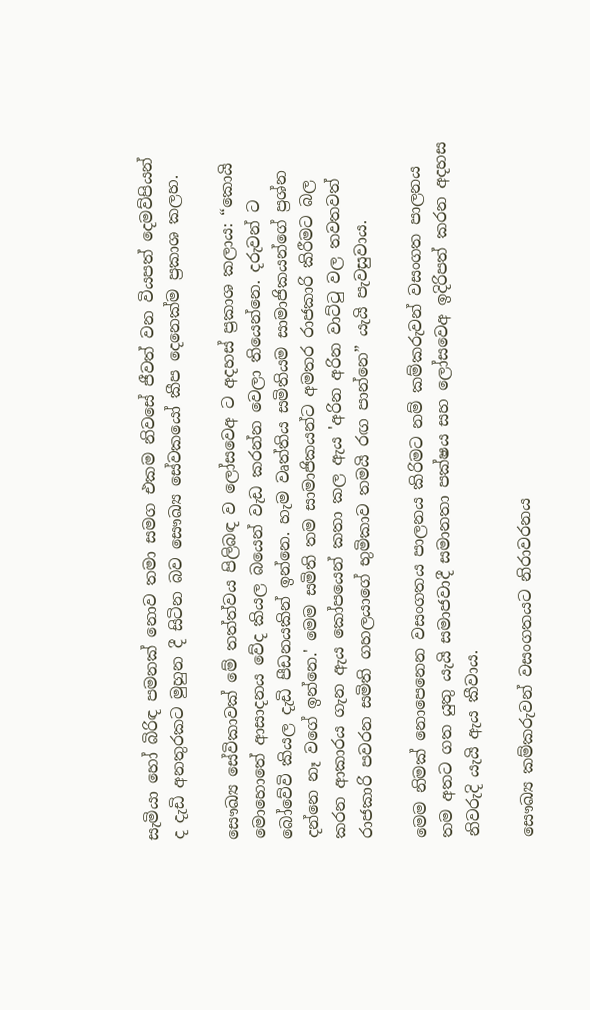සැමියා හෝ බිරිඳ පමනක් නොව තමා සමග එකම නිවසේ ජීවත් වන වියපත් දෙමව්පියන් ද දැඩි අනතුරකට මුහුන දී සිටින බව ‌සෞඛ්‍ය සේවකයෝ කීප දෙනෙක්ම ප්‍රකාශ කලහ.

සෞඛ්‍ය සේවිකාවක් මේ තත්ත්වය පිලිබඳ ව ලෝසවෙඅ ට අදහස් ප්‍රකාශ කලාය: “කොයි මොහොතේ ආසාදනය වේද කියල බයෙන් වැඩ කරන්න වෙලා තියෙන්නෙ. දරුවන් ට බෝවේවි කියල දැඩි පීඩනයකින් ඉන්නෙ. හැම වෘත්තිය සමිතියම සාමාජිකයන්ගේ ප්‍රශ්න දන්නෙ නෑ වගේ ඉන්නෙ.' මෙම සමිති තම සාමාජිකයන්ට අමතර රාජකාරි කිරීමට බල කරන ආකාරය ගැන ඇය කෝපයෙන් කතා කල ඇය 'අරින අරින වාට්ටු වල තවතවත් රාජකාරි පවරන සමිති ගහලයාගේ භුමිකාව තමයි රඟ පාන්නෙ” යැයි පැවසුවාය.

මෙම නිමක් නොපෙනෙන වසංගතය පාලනය කිරිමට නම් කම්කරුවන් වසංගත පාලනය තම අතට ගත යුතු යැයි සමාජවාදී සමානතා පක්ෂය සහ ලෝසවෙඅ ඉදිරිපත් කරන අදහස නිවරුදි යැයි ඇය කීවාය.

සෞඛ්‍ය කම්කරුවන් වසංගතයට නිරාවරනය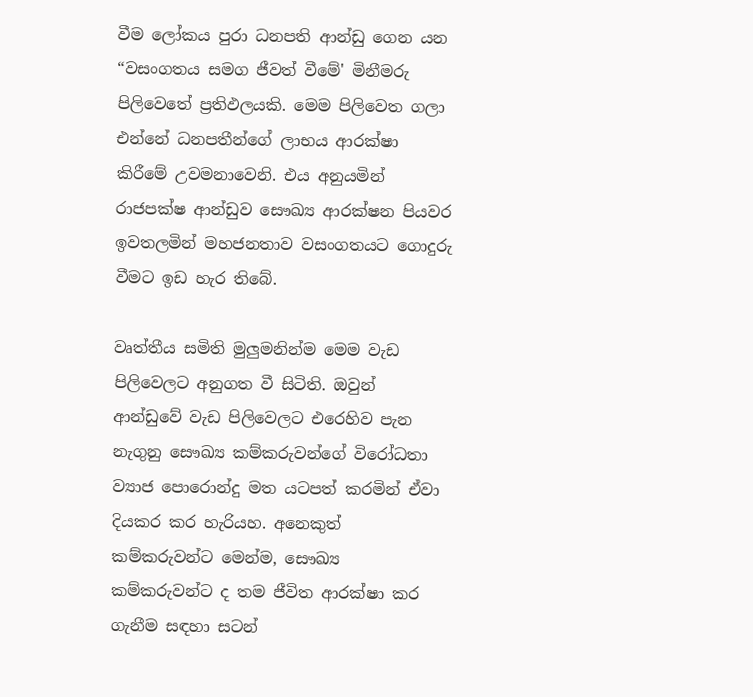වීම ලෝකය පුරා ධනපති ආන්ඩු ගෙන යන “වසංගතය සමග ජීවත් වීමේ' මිනීමරු පිලිවෙතේ ප්‍රතිඵලයකි. මෙම පිලිවෙත ගලා එන්නේ ධනපතීන්ගේ ලාභය ආරක්ෂා කිරීමේ උවමනාවෙනි. එය අනුයමින් රාජපක්ෂ ආන්ඩුව සෞඛ්‍ය ආරක්ෂන පියවර ඉවතලමින් මහජනතාව වසංගතයට ගොදුරු වීමට ඉඩ හැර තිබේ.

වෘත්තීය සමිති මුලුමනින්ම මෙම වැඩ පිලිවෙලට අනුගත වී සිටිති. ඔවුන් ආන්ඩුවේ වැඩ පිලිවෙලට එරෙහිව පැන නැගුනු සෞඛ්‍ය කම්කරුවන්ගේ විරෝධතා ව්‍යාජ පොරොන්දු මත යටපත් කරමින් ඒවා දියකර කර හැරියහ. අනෙකුත් කම්කරුවන්ට මෙන්ම, සෞඛ්‍ය කම්කරුවන්ට ද තම ජීවිත ආරක්ෂා කර ගැනීම සඳහා සටන්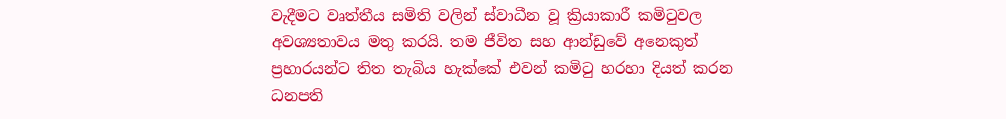වැදීමට වෘත්තීය සමිති වලින් ස්වාධීන වූ ක්‍රියාකාරී කමිටුවල අවශ්‍යතාවය මතු කරයි. තම ජීවිත සහ ආන්ඩුවේ අනෙකුත් ප්‍රහාරයන්ට තිත තැබිය හැක්කේ එවන් කමිටු හරහා දියත් කරන ධනපති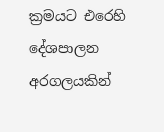ක්‍රමයට එරෙහි දේශපාලන අරගලයකින්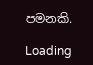පමනකි.

Loading